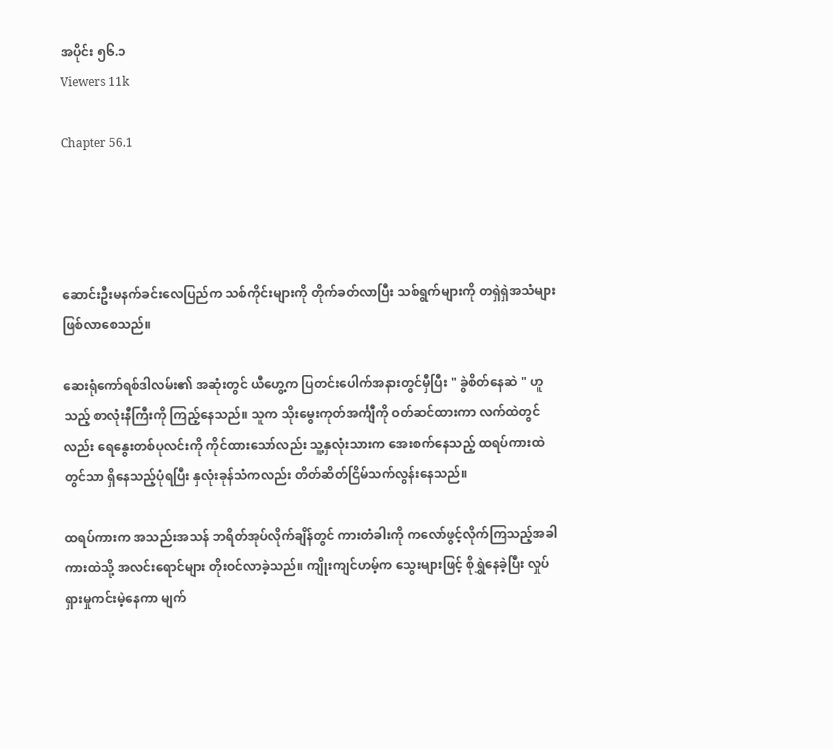အပိုင်း ၅၆.၁
Viewers 11k

Chapter 56.1




ဆောင်းဦးမနက်ခင်းလေပြည်က သစ်ကိုင်းများကို တိုက်ခတ်လာပြီး သစ်ရွက်များကို တရှဲရှဲအသံများ ဖြစ်လာစေသည်။

ဆေးရုံကော်ရစ်ဒါလမ်း၏ အဆုံးတွင် ယီဟွေ့က ပြတင်းပေါက်အနားတွင်မှီပြီး " ခွဲစိတ်နေဆဲ " ဟူသည့် စာလုံးနီကြီးကို ကြည့်နေသည်။ သူက သိုးမွေးကုတ်အင်္ကျီကို ဝတ်ဆင်ထားကာ လက်ထဲတွင်လည်း ရေနွေးတစ်ပုလင်းကို ကိုင်ထားသော်လည်း သူ့နှလုံးသားက အေးစက်နေသည့် ထရပ်ကားထဲတွင်သာ ရှိနေသည့်ပုံရပြီး နှလုံးခုန်သံကလည်း တိတ်ဆိတ်ငြိမ်သက်လွန်းနေသည်။

ထရပ်ကားက အသည်းအသန် ဘရိတ်အုပ်လိုက်ချိန်တွင် ကားတံခါးကို ကလော်ဖွင့်လိုက်ကြသည့်အခါ ကားထဲသို့ အလင်းရောင်များ တိုးဝင်လာခဲ့သည်။ ကျိုးကျင်ဟမ့်က သွေးများဖြင့် စိုရွှဲနေခဲ့ပြီး လှုပ်ရှားမှုကင်းမဲ့နေကာ မျက်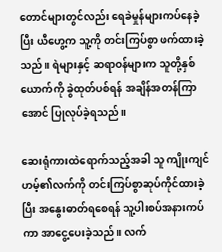တောင်များတွင်လည်း ရေခဲမှုန်များကပ်နေခဲ့ပြီး ယီဟွေ့က သူ့ကို တင်းကြပ်စွာ ဖက်ထားခဲ့သည်။ ရဲများနှင့် ဆရာဝန်များက သူတို့နှစ်ယောက်ကို ခွဲထုတ်ပစ်ရန် အချိန်အတန်ကြာအောင် ပြုလုပ်ခဲ့ရသည်။

ဆေးရုံကားထဲရောက်သည့်အခါ သူ ကျိုးကျင်ဟမ့်၏လက်ကို တင်းကြပ်စွာဆုပ်ကိုင်ထားခဲ့ပြီး အနွေးဓာတ်ရစေရန် သူ့ပါးစပ်အနားကပ်ကာ အာငွေ့ပေးခဲ့သည်။ လက်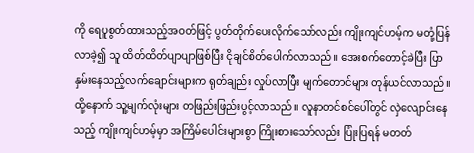ကို ရေပူစွတ်ထားသည့်အဝတ်ဖြင့် ပွတ်တိုက်ပေးလိုက်သော်လည်း ကျိုးကျင်ဟမ့်က မတုံ့ပြန်လာခဲ့၍ သူ ထိတ်ထိတ်ပျာပျာဖြစ်ပြီး ငိုချင်စိတ်ပေါက်လာသည်။ အေးစက်တောင့်ခဲပြီး ပြာနှမ်းနေသည့်လက်ချောင်းများက ရုတ်ချည်း လှုပ်လာပြီး မျက်တောင်များ တုန်ယင်လာသည်။ ထို့နောက် သူ့မျက်လုံးများ တဖြည်းဖြည်းပွင့်လာသည်။ လူနာတင်စင်ပေါ်တွင် လှဲလျောင်းနေသည့် ကျိုးကျင်ဟမ့်မှာ အကြိမ်ပေါင်းများစွာ ကြိုး‌စားသော်လည်း ပြုံးပြရန် မတတ်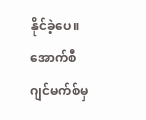နိုင်ခဲ့ပေ။ အောက်စီဂျင်မက်စ်မှ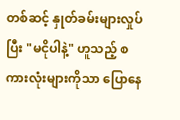တစ်ဆင့် နှုတ်ခမ်းများလှုပ်ပြီး "မငိုပါနဲ့" ဟူသည့် စကားလုံးများကိုသာ ပြောနေ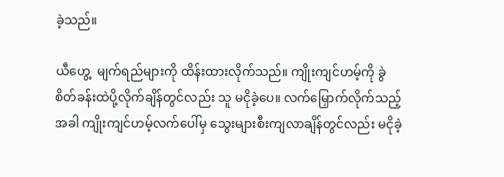ခဲ့သည်။

ယီဟွေ့  မျက်ရည်များကို ထိန်းထားလိုက်သည်။ ကျိုးကျင်ဟမ့်ကို ခွဲစိတ်ခန်းထဲပို့လိုက်ချိန်တွင်လည်း သူ မငိုခဲ့ပေ။ လက်မြှောက်လိုက်သည့်အခါ ကျိုးကျင်ဟမ့်လက်ပေါ်မှ သွေးများစီးကျလာချိန်တွင်လည်း မငိုခဲ့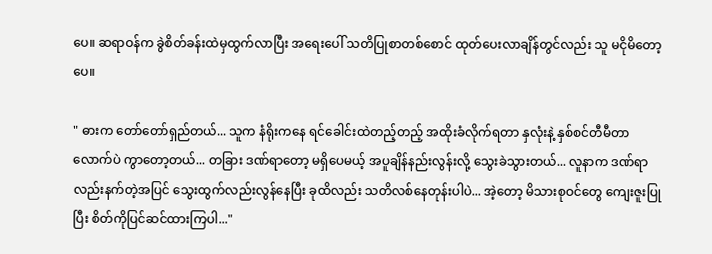ပေ။ ဆရာဝန်က ခွဲစိတ်ခန်းထဲမှထွက်လာပြီး အရေးပေါ် သတိပြုစာတစ်စောင် ထုတ်ပေးလာချိန်တွင်လည်း သူ မငိုမိတော့ပေ။

" ဓားက တော်တော်ရှည်တယ်... သူက နံရိုးကနေ ရင်ခေါင်းထဲတည့်တည့် အထိုးခံလိုက်ရတာ နှလုံးနဲ့ နှစ်စင်တီမီတာလောက်ပဲ ကွာတော့တယ်... တခြား ဒဏ်ရာတော့ မရှိပေမယ့် အပူချိန်နည်းလွန်းလို့ သွေးခဲသွားတယ်... လူနာက ဒဏ်ရာလည်းနက်တဲ့အပြင် သွေးထွက်လည်းလွန်နေပြီး ခုထိလည်း သတိလစ်နေတုန်းပါပဲ... အဲ့တော့ မိသားစုဝင်တွေ ကျေးဇူးပြုပြီး စိတ်ကိုပြင်ဆင်ထားကြပါ..."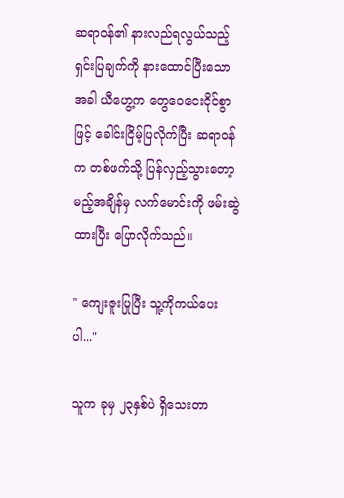ဆရာဝန်၏ နားလည်ရလွယ်သည့် ရှင်းပြချက်ကို နားထောင်ပြီးသောအခါ ယီဟွေ့က တွေဝေငေးငိုင်စွာဖြင့် ခေါင်းငြိမ့်ပြလိုက်ပြီး ဆရာဝန်က တစ်ဖက်သို့ ပြန်လှည့်သွားတော့မည့်အချိန်မှ လက်မောင်းကို ဖမ်းဆွဲထားပြီး ပြောလိုက်သည်။

" ကျေးဇူးပြုပြီး သူ့ကိုကယ်ပေးပါ..."

သူက ခုမှ ၂၃နှစ်ပဲ ရှိသေးတာ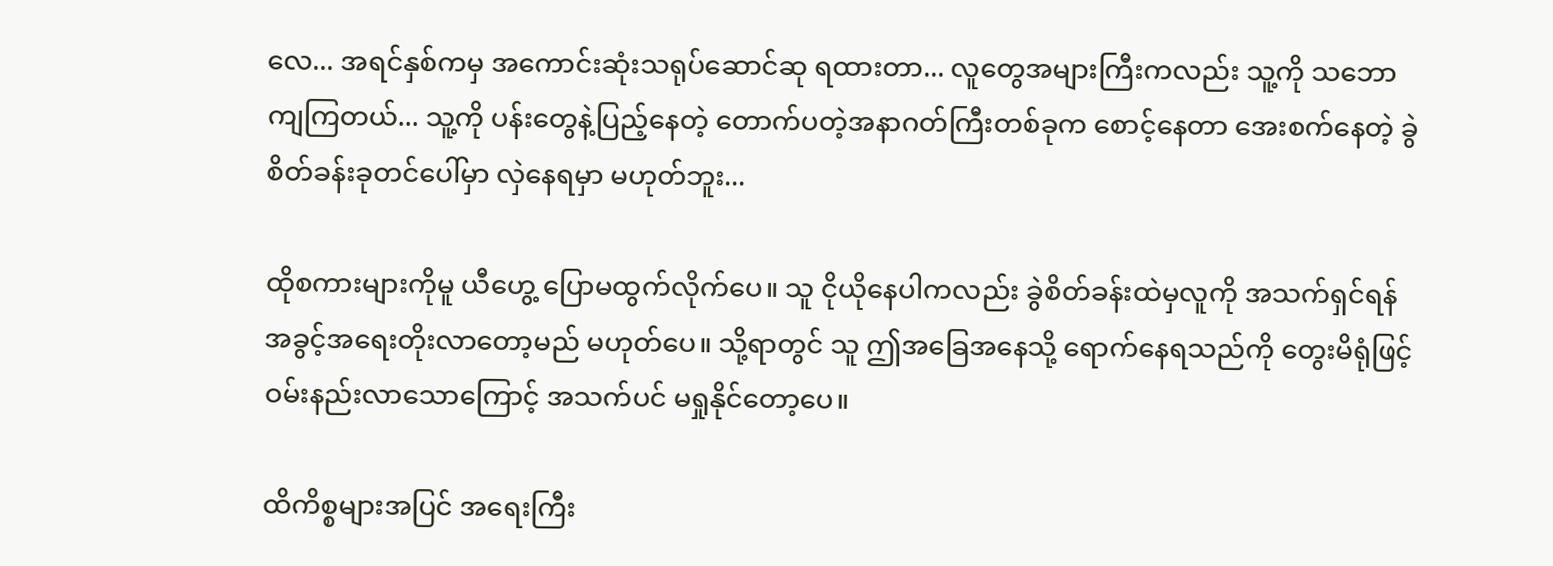လေ... အရင်နှစ်ကမှ အကောင်းဆုံးသရုပ်ဆောင်ဆု ရထားတာ... လူတွေအများကြီးကလည်း သူ့ကို သဘောကျကြတယ်... သူ့ကို ပန်းတွေနဲ့ပြည့်နေတဲ့ တောက်ပတဲ့အနာဂတ်ကြီးတစ်ခုက စောင့်နေတာ အေးစက်နေတဲ့ ခွဲစိတ်ခန်းခုတင်ပေါ်မှာ လှဲနေရမှာ မဟုတ်ဘူး...

ထိုစကားများကိုမူ ယီဟွေ့ ပြောမထွက်လိုက်ပေ။ သူ ငိုယိုနေပါကလည်း ခွဲစိတ်ခန်းထဲမှလူကို အသက်ရှင်ရန် အခွင့်အရေးတိုးလာတော့မည် မဟုတ်ပေ။ သို့ရာတွင် သူ ဤအခြေအနေသို့ ရောက်နေရသည်ကို တွေးမိရုံဖြင့် ဝမ်းနည်းလာသောကြောင့် အသက်ပင် မရှုနိုင်တော့ပေ။

ထိကိစ္စများအပြင် အရေးကြီး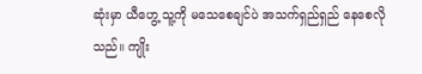ဆုံးမှာ ယီဟွေ့ သူ့ကို မသေစေချင်ပဲ အသက်ရှည်ရှည် နေစေလိုသည်။ ကျိုး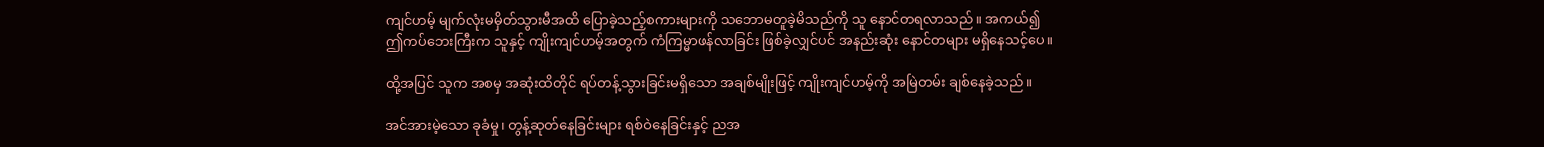ကျင်ဟမ့် မျက်လုံးမမှိတ်သွားမီအထိ ပြောခဲ့သည့်စကားများကို သဘောမတူခဲ့မိသည်ကို သူ နောင်တရလာသည်။ အကယ်၍ ဤ‌ကပ်ဘေးကြီးက သူနှင့် ကျိုးကျင်ဟမ့်အတွက် ကံကြမ္မာဖန်လာခြင်း ဖြစ်ခဲ့လျှင်ပင် အနည်းဆုံး နောင်တများ မရှိနေသင့်ပေ။

ထို့အပြင် သူက အစမှ အဆုံးထိတိုင် ရပ်တန့်သွားခြင်းမရှိသော အချစ်မျိုးဖြင့် ကျိုးကျင်ဟမ့်ကို အမြဲတမ်း ချစ်နေခဲ့သည်။

အင်အားမဲ့သော ခုခံမှု၊ တွန့်ဆုတ်နေခြင်းများ ရစ်ဝဲနေခြင်းနှင့် ညအ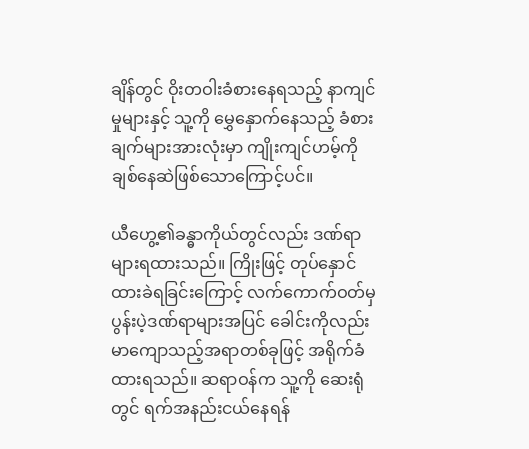ချိန်တွင် ဝိုးတဝါးခံစားနေရသည့် နာကျင်မှုများနှင့် သူ့ကို မွှေနှောက်နေသည့် ခံစားချက်များအားလုံးမှာ ကျိုးကျင်ဟမ့်ကို ချစ်နေဆဲဖြစ်သောကြောင့်ပင်။

ယီဟွေ့၏ခန္ဓာကိုယ်တွင်လည်း ဒဏ်ရာများရထားသည်။ ကြိုးဖြင့် တုပ်နှောင်ထားခဲရခြင်းကြောင့် လက်ကောက်ဝတ်မှ ပွန်းပဲ့ဒဏ်ရာများအပြင် ခေါင်းကိုလည်း မာကျောသည့်အရာတစ်ခုဖြင့် အရိုက်ခံထားရသည်။ ဆရာဝန်က သူ့ကို ဆေးရုံတွင် ရက်အနည်းငယ်နေရန်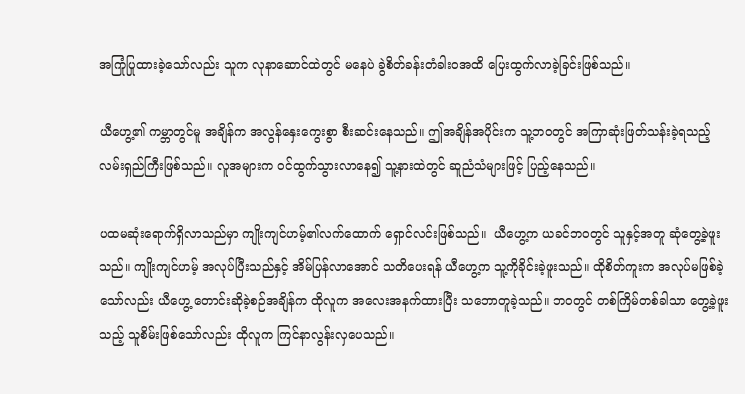အကြုံပြုထားခဲ့သော်လည်း သူက လုနာဆောင်ထဲတွင် မနေပဲ ခွဲစိတ်ခန်းတံခါးဝအထိ ပြေးထွက်လာခဲ့ခြင်းဖြစ်သည်။

ယီဟွေ့၏ ကမ္ဘာတွင်မူ အချိန်က အလွန်နှေးကွေးစွာ စီးဆင်းနေသည်။ ဤအချိန်အပိုင်းက သူ့ဘဝတွင် အကြာဆုံးဖြတ်သန်းခဲ့ရသည့် လမ်းရှည်ကြီးဖြစ်သည်။ လူအများက ဝင်ထွက်သွားလာနေ၍ သူ့နားထဲတွင် ဆူညံသံများဖြင့် ပြည့်နေသည်။

ပထမဆုံးရောက်ရှိလာသည်မှာ ကျိုးကျင်ဟမ့်၏လက်ထောက် ရှောင်လင်းဖြစ်သည်။  ယီဟွေ့က ယခင်ဘဝတွင် သူနှင့်အတူ ဆုံတွေ့ခဲ့ဖူးသည်။ ကျိုးကျင်ဟမ့် အလုပ်ပြီးသည်နှင့် အိမ်ပြန်လာအောင် သတိပေးရန် ယီဟွေ့က သူ့ကိုခိုင်းခဲ့ဖူးသည်။ ထိုစိတ်ကူးက အလုပ်မဖြစ်ခဲ့သော်လည်း ယီဟွေ့ တောင်းဆိုခဲ့စဉ်အချိန်က ထိုလူက အလေးအနက်ထားပြီး သဘောတူခဲ့သည်။ ဘဝတွင် တစ်ကြိမ်တစ်ခါသာ တွေ့ခဲ့ဖူးသည့် သူစိမ်းဖြစ်သော်လည်း ထိုလူက ကြင်နာလွန်းလှပေသည်။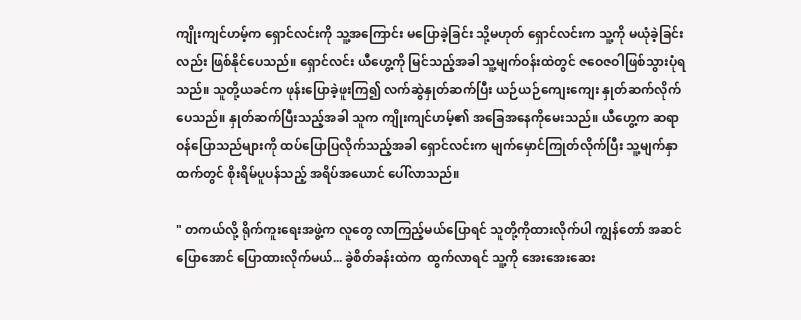ကျိုးကျင်ဟမ့်က ရှောင်လင်းကို သူ့အကြောင်း မပြောခဲ့ခြင်း သို့မဟုတ် ရှောင်လင်းက သူ့ကို မယုံခဲ့ခြင်းလည်း ဖြစ်‌နိုင်ပေသည်။ ရှောင်လင်း ယီဟွေ့ကို မြင်သည့်အခါ သူ့မျက်ဝန်းထဲတွင် ဇဝေဇဝါဖြစ်သွားပုံရသည်။ သူတို့ယခင်က ဖုန်းပြောခဲ့ဖူးကြ၍ လက်ဆွဲနှုတ်ဆက်ပြီး ယဉ်ယဉ်ကျေးကျေး နှုတ်ဆက်လိုက်ပေသည်။ နှုတ်ဆက်ပြီးသည့်အခါ သူက ကျိုးကျင်ဟမ့်၏ အခြေအနေကိုမေးသည်။ ယီဟွေ့က ဆရာဝန်ပြောသည်များကို ထပ်ပြောပြလိုက်သည့်အခါ ရှောင်လင်းက မျက်မှောင်ကြုတ်လိုက်ပြီး သူ့မျက်နှာထက်တွင် စိုးရိမ်ပူပန်သည့် အရိပ်အယောင် ပေါ်လာသည်။

" တကယ်လို့ ရိုက်ကူးရေးအဖွဲ့က လူတွေ လာကြည့်မယ်ပြောရင် သူတို့ကိုထားလိုက်ပါ ကျွန်တော် အဆင်ပြောအောင် ပြောထားလိုက်မယ်... ခွဲစိတ်ခန်းထဲက  ထွက်လာရင် သူ့ကို အေးအေးဆေး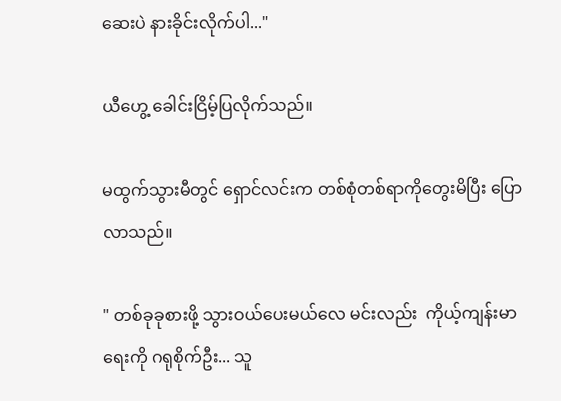ဆေးပဲ နားခိုင်းလိုက်ပါ..."

ယီဟွေ့ ခေါင်းငြိမ့်ပြလိုက်သည်။

မထွက်သွားမီတွင် ရှောင်လင်းက တစ်စုံတစ်ရာကိုတွေးမိပြီး ပြောလာသည်။

" တစ်ခုခုစားဖို့ သွားဝယ်ပေးမယ်လေ မင်းလည်း  ကိုယ့်ကျန်းမာရေးကို ဂရုစိုက်ဦး... သူ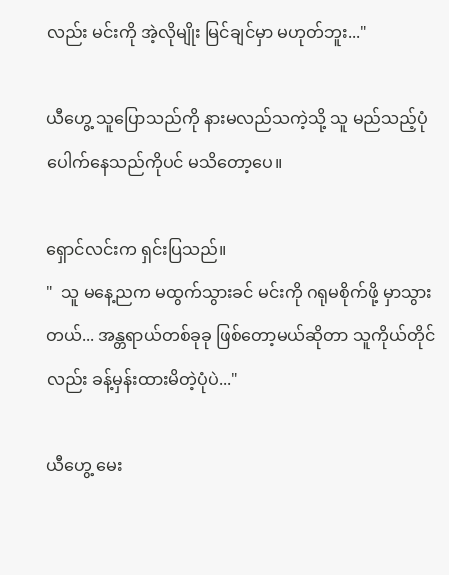လည်း မင်းကို အဲ့လိုမျိုး မြင်ချင်မှာ မဟုတ်ဘူး..."

ယီဟွေ့ သူပြောသည်ကို နားမလည်သကဲ့သို့ သူ မည်သည့်ပုံပေါက်နေသည်ကိုပင် မသိတော့ပေ။

ရှောင်လင်းက ရှင်းပြသည်။
"  သူ မနေ့ညက မထွက်သွားခင် မင်းကို ဂရုမစိုက်ဖို့ မှာသွားတယ်... အန္တရာယ်တစ်ခုခု ဖြစ်တော့မယ်ဆိုတာ သူကိုယ်တိုင်လည်း ခန့်မှန်းထားမိတဲ့ပုံပဲ..."

ယီဟွေ့ မေး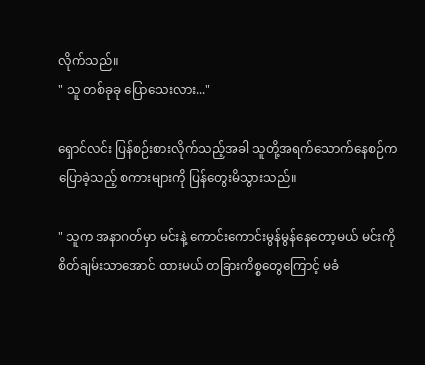လိုက်သည်။
" သူ တစ်ခုခု ပြောသေးလား..."

ရှောင်လင်း ပြန်‌စဉ်းစားလိုက်သည့်အခါ သူတို့အရက်သောက်နေစဉ်က ပြောခဲ့သည့် စကားများကို ပြန်တွေးမိသွားသည်။

" သူက အနာဂတ်မှာ မင်းနဲ့ ကောင်းကောင်းမွန်မွန်နေတော့မယ် မင်းကို စိတ်ချမ်းသာအောင် ထားမယ် တခြားကိစ္စတွေကြောင့် မခံ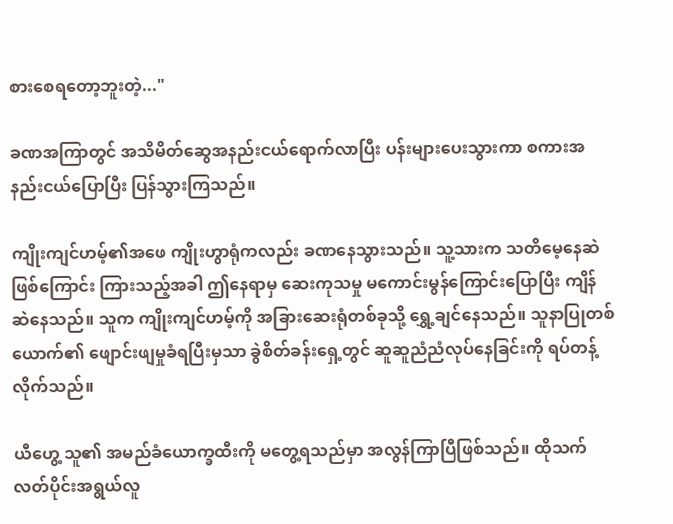စားစေရတော့ဘူးတဲ့..."

ခဏအကြာတွင် အသိမိတ်ဆွေအနည်းငယ်ရောက်လာပြီး ပန်းများပေးသွားကာ စကားအနည်းငယ်ပြောပြီး ပြန်သွားကြသည်။

ကျိုးကျင်ဟမ့်၏အဖေ ကျိုးဟွာရုံကလည်း ခဏနေသွားသည်။ သူ့သားက သတိမေ့နေဆဲဖြစ်ကြောင်း ကြားသည့်အခါ ဤနေရာမှ ဆေးကုသမှု မကောင်းမွန်ကြောင်းပြောပြီး ကျိန်ဆဲနေသည်။ သူက ကျိုးကျင်ဟမ့်ကို အခြားဆေးရုံတစ်ခုသို့‌ ရွှေ့ချင်နေသည်။ သူနာပြုတစ်ယောက်၏ ဖျောင်းဖျမှုခံရပြီးမှသာ ခွဲစိတ်ခန်းရှေ့တွင် ဆူဆူညံညံလုပ်နေခြင်းကို ရပ်တန့်လိုက်သည်။

ယီဟွေ့ သူ၏ အမည်ခံယောက္ခထီးကို မတွေ့ရသည်မှာ အလွန်ကြာပြီဖြစ်သည်။ ထိုသက်လတ်ပိုင်းအရွယ်လူ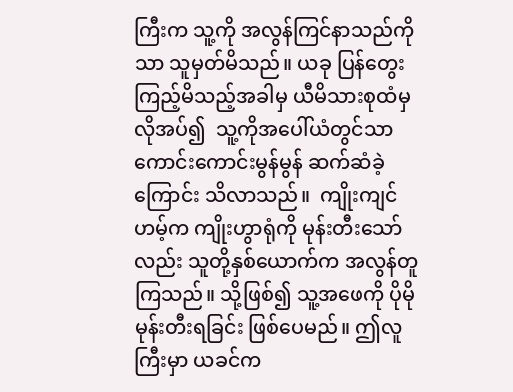ကြီးက သူ့ကို အလွန်ကြင်နာသည်ကိုသာ သူမှတ်မိသည်။ ယခု ပြန်တွေးကြည့်မိသည့်အခါမှ ယီမိသားစုထံမှ လိုအပ်၍  သူ့ကို‌အပေါ်ယံတွင်သာ ကောင်းကောင်းမွန်မွန် ဆက်ဆံခဲ့ကြောင်း သိလာသည်။  ကျိုးကျင်ဟမ့်က ကျိုးဟွာရုံကို မုန်းတီးသော်လည်း သူတို့နှစ်ယောက်က အလွန်တူကြသည်။ သို့ဖြစ်၍ သူ့အဖေကို ပိုမို မုန်းတီးရခြင်း ဖြစ်ပေမည်။ ဤလူကြီးမှာ ယခင်က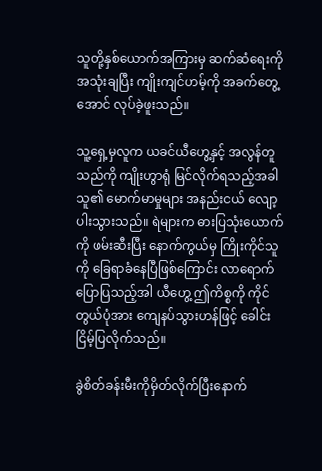သူတို့နှစ်ယောက်အကြားမှ ဆက်ဆံရေးကို အသုံးချပြီး ကျိုးကျင်ဟမ့်ကို အခက်တွေ့အောင် လုပ်ခဲ့ဖူးသည်။

သူ့ရှေ့မှလူက ယခင်ယီဟွေ့နှင့် အလွန်တူသည်ကို ကျိုးဟွာရုံ မြင်လိုက်ရသည့်အခါ သူ၏ မောက်မာမှုများ အနည်းငယ် လျော့ပါးသွားသည်။ ရဲများက ဓားပြသုံးယောက်ကို ဖမ်းဆီးပြီး နောက်ကွယ်မှ ကြိုးကိုင်သူကို ခြေရာခံနေပြီဖြစ်ကြောင်း လာရောက်ပြောပြသည့်အါ ယီဟွေ့ ဤကိစ္စကို ကိုင်တွယ်ပုံအား ကျေနပ်သွားဟန်ဖြင့် ခေါင်းငြိမ့်ပြလိုက်သည်။

ခွဲစိတ်ခန်းမီးကိုမှိတ်လိုက်ပြီးနောက်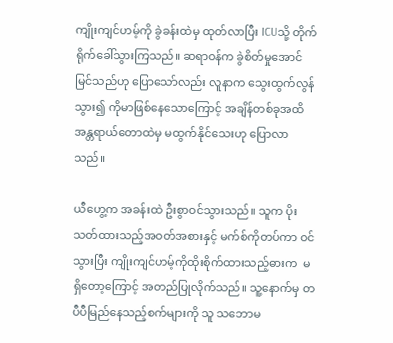ကျိုးကျင်ဟမ့်ကို ခွဲခန်းထဲမှ ထုတ်လာပြီး ICUသို့ တိုက်ရိုက်ခေါ်သွားကြသည်။ ဆရာဝန်က ခွဲစိတ်မှုအောင်မြင်သည်ဟု ပြောသော်လည်း လူနာက သွေးထွက်လွန်သွား၍ ကိုမာဖြစ်နေသောကြောင့် အချိန်တစ်ခုအထိ အန္တရာယ်တောထဲမှ မထွက်နိုင်သေးဟု ပြောလာသည်။

ယီဟွေ့က အခန်းထဲ ဦးစွာဝင်သွားသည်။ သူက ပိုးသတ်ထားသည့်အဝတ်အစားနှင့် မက်စ်ကိုတပ်ကာ ဝင်သွားပြီး ကျိုးကျင်ဟမ့်ကိုထိုးစိုက်ထားသည့်ဓားက  မရှိတော့‌ကြောင့် အတည်ပြုလိုက်သည်။ သူ့နောက်မှ တပီပီမြည်နေသည့်စက်များကို သူ သဘောမ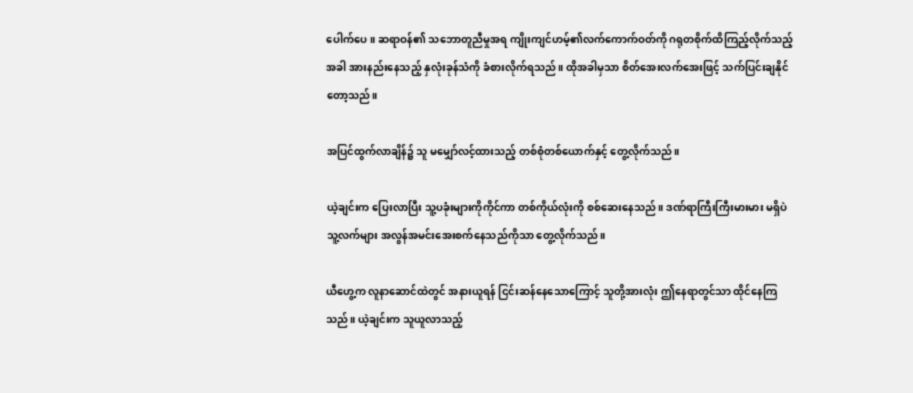ပေါက်ပေ။ ဆရာဝန်၏ သဘောတူညီမှုအရ ကျိုးကျင်ဟမ့်၏လက်ကောက်ဝတ်ကို ဂရုတစိုက်ထိကြည့်လိုက်သည့်အခါ အားနည်းနေသည့် နှလုံးခုန်သံကို ခံစားလိုက်ရသည်။ ထိုအခါမှသာ စိတ်အေးလက်အေးဖြင့် သက်ပြင်းချနိုင်တော့သည်။

အပြင်ထွက်လာချိန်၌ သူ မမျှော်လင့်ထားသည့် တစ်စုံတစ်ယောက်နှင့် တွေ့လိုက်သည်။

ယဲ့ချင်းက ပြေးလာပြီး သူ့ပခုံးများကိုကိုင်ကာ တစ်ကိုယ်လုံးကို စစ်ဆေးနေသည်။ ဒဏ်ရာကြီးကြီးမားမား မရှိပဲ သူ့လက်များ အလွန်အမင်းအေးစက်နေသည်ကိုသာ တွေ့လိုက်သည်။

ယီဟွေ့က လူနာဆောင်ထဲတွင် အနားယူရန် ငြင်းဆန်နေသောကြောင့် သူတို့အားလုံး ဤနေရာတွင်သာ ထိုင်နေကြသည်။ ယဲ့ချင်းက သူယူလာသည့်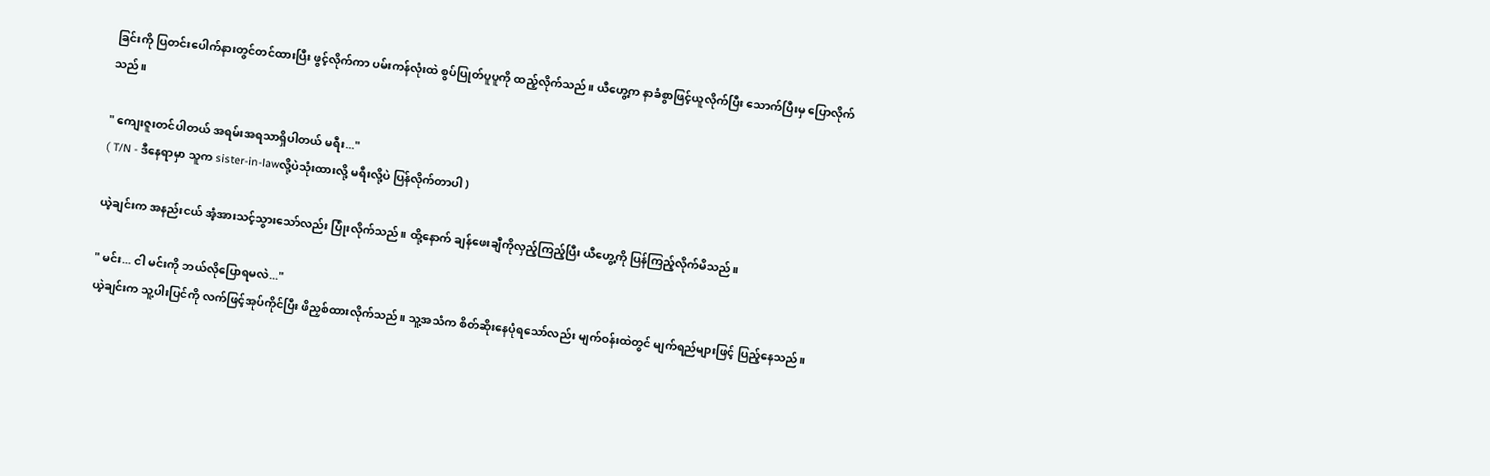ခြင်းကို ပြတင်းပေါက်နားတွင်တင်ထားပြီး ဖွင့်လိုက်ကာ ပမ်းကန်လုံးထဲ စွပ်ပြုတ်ပူပူကို ထည့်လိုက်သည်။ ယီဟွေ့က နာခံစွာဖြင့်ယူလိုက်ပြီး သောက်ပြီးမှ ပြောလိုက်သည်။

" ကျေးဇူးတင်ပါတယ် အရမ်းအရသာရှိပါတယ် မရီး..."
( T/N - ဒီနေရာမှာ သူက sister-in-lawလို့ပဲသုံးထားလို့ မရီးလို့ပဲ ပြန်လိုက်တာပါ )

ယဲ့ချင်းက အနည်းငယ် အံ့အားသင့်သွားသော်လည်း ပြုံးလိုက်သည်။ ထို့နောက် ချန်ဖေးချီကိုလှည့်ကြည့်ပြီး ယီဟွေ့ကို ပြန်ကြည့်လိုက်မိသည်။

" မင်း... ငါ မင်းကို ဘယ်လိုပြောရမလဲ..."
ယဲ့ချင်းက သူ့ပါးပြင်ကို လက်ဖြင့်အုပ်ကိုင်ပြီး ဖိညှစ်ထားလိုက်သည်။ သူ့အသံက စိတ်ဆိုးနေပုံရသော်လည်း မျက်ဝန်းထဲတွင် မျက်ရည်များဖြင့် ပြည့်နေသည်။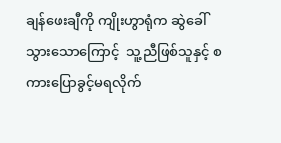ချန်ဖေးချီကို ကျိုးဟွာရုံက ဆွဲခေါ်သွားသောကြောင့်  သူ့ညီဖြစ်သူနှင့် စကားပြောခွင့်မရလိုက်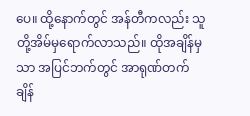ပေ။ ထို့နောက်တွင် အန်တီကလည်း သူတို့အိမ်မှရောက်လာသည်။ ထိုအချိန်မှသာ အပြင်ဘက်တွင် အာရုဏ်တက်ချိန်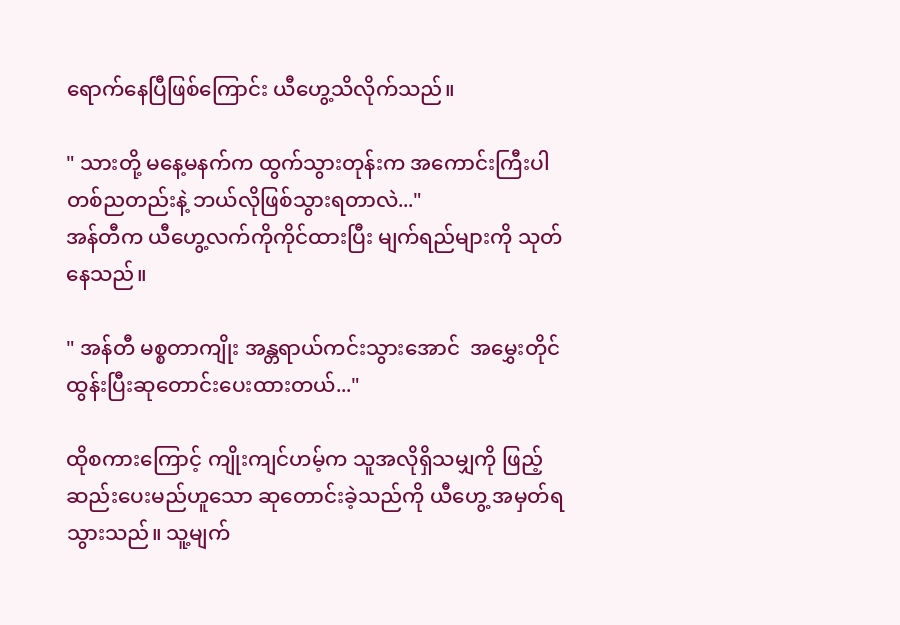ရောက်နေပြီဖြစ်ကြောင်း ယီဟွေ့သိလိုက်သည်။

" သားတို့ မနေ့မနက်က ထွက်သွားတုန်းက အကောင်းကြီးပါ တစ်ညတည်းနဲ့ ဘယ်လိုဖြစ်သွားရတာလဲ..."
အန်တီက ယီဟွေ့လက်ကိုကိုင်ထားပြီး မျက်ရည်များကို သုတ်နေသည်။

" အန်တီ မစ္စတာကျိုး အန္တရာယ်ကင်းသွားအောင်  အမွှေးတိုင်ထွန်းပြီးဆုတောင်းပေးထားတယ်..."

ထိုစကားကြောင့် ကျိုးကျင်ဟမ့်က သူအလိုရှိသမျှကို ဖြည့်ဆည်းပေးမည်ဟူသော ဆုတောင်းခဲ့သည်ကို ယီဟွေ့ အမှတ်ရသွားသည်။ သူ့မျက်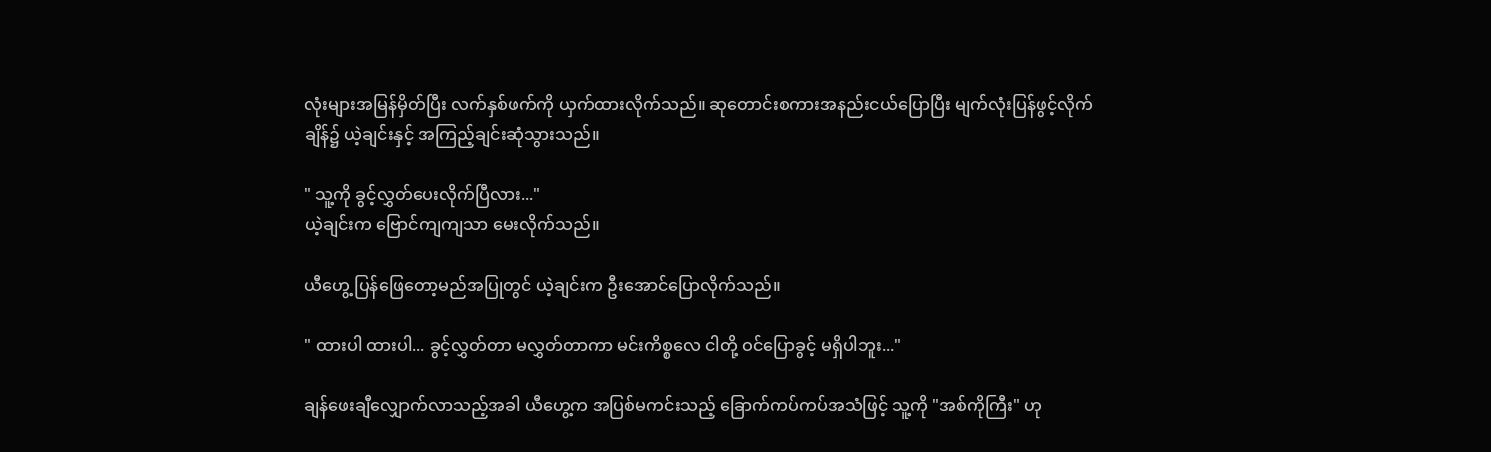လုံးများအမြန်မှိတ်ပြီး လက်နှစ်ဖက်ကို ယှက်ထားလိုက်သည်။ ဆုတောင်းစကားအနည်းငယ်ပြောပြီး မျက်လုံးပြန်ဖွင့်လိုက်ချိန်၌ ယဲ့ချင်းနှင့် အကြည့်ချင်းဆုံသွားသည်။

" သူ့ကို ခွင့်လွှတ်ပေးလိုက်ပြီလား..."
ယဲ့ချင်းက ဗြောင်ကျကျသာ မေးလိုက်သည်။

ယီဟွေ့ ပြန်ဖြေတော့မည်အပြုတွင် ယဲ့ချင်းက ဦးအောင်ပြောလိုက်သည်။

" ထားပါ ထားပါ... ခွင့်လွှတ်တာ မလွှတ်တာကာ မင်းကိစ္စလေ ငါတို့ ဝင်ပြောခွင့် မရှိပါဘူး..."

ချန်ဖေးချီလျှောက်လာသည့်အခါ ယီဟွေ့က အပြစ်မကင်းသည့် ခြောက်ကပ်ကပ်အသံဖြင့် သူ့ကို "အစ်ကိုကြီး" ဟု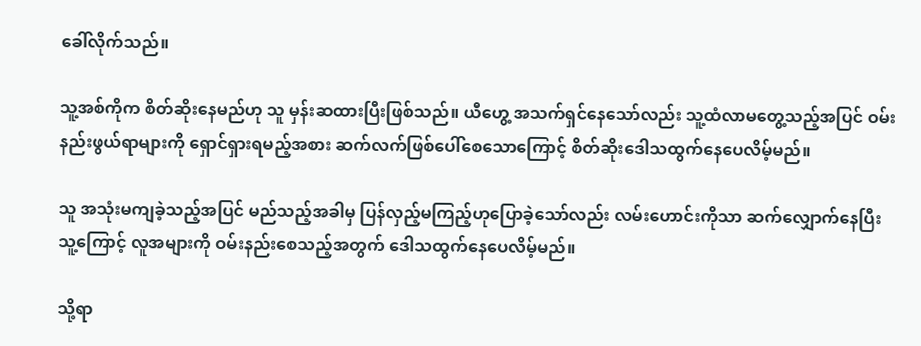ခေါ်လိုက်သည်။

သူ့အစ်ကိုက စိတ်ဆိုးနေမည်ဟု သူ မှန်းဆထားပြီးဖြစ်သည်။ ယီဟွေ့ အသက်ရှင်နေသော်လည်း သူ့ထံလာမတွေ့သည့်အပြင် ဝမ်းနည်းဖွယ်ရာများကို ရှောင်ရှားရမည့်အစား ဆက်လက်ဖြစ်ပေါ်စေသောကြောင့် စိတ်ဆိုးဒေါသထွက်နေပေလိမ့်မည်။

သူ အသုံးမကျခဲ့သည့်အပြင် မည်သည့်အခါမှ ပြန်လှည့်မကြည့်ဟုပြောခဲ့သော်လည်း လမ်းဟောင်းကိုသာ ဆက်လျှောက်နေပြီး သူ့ကြောင့် လူအများကို ဝမ်းနည်းစေသည့်အတွက် ဒေါသထွက်နေပေလိမ့်မည်။

သို့ရာ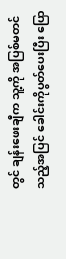တွင် ချန်းဖေးချီက သူ့ကို အပြစ်မတင်သည့်အပြင် ခေါင်းကိုပွတ်ပေးပြီး ပြော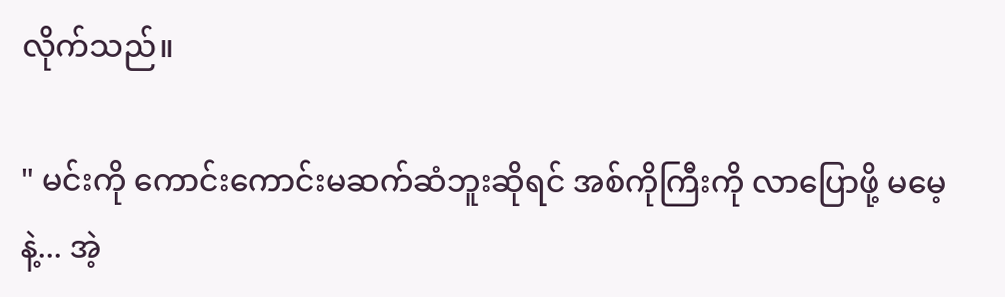လိုက်သည်။

" မင်းကို ကောင်းကောင်းမဆက်ဆံဘူးဆိုရင် အစ်ကိုကြီးကို လာပြောဖို့ မမေ့နဲ့... အဲ့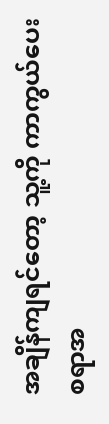အချိန်ကျရင်တော့ သူ့ကို ကာကွယ်ပေးစရာအ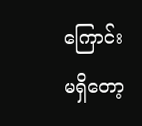ကြောင်း မရှိတော့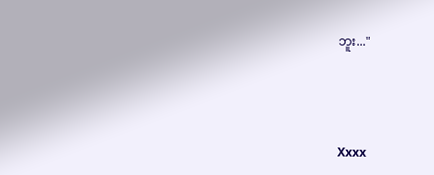ဘူး..."



Xxxx